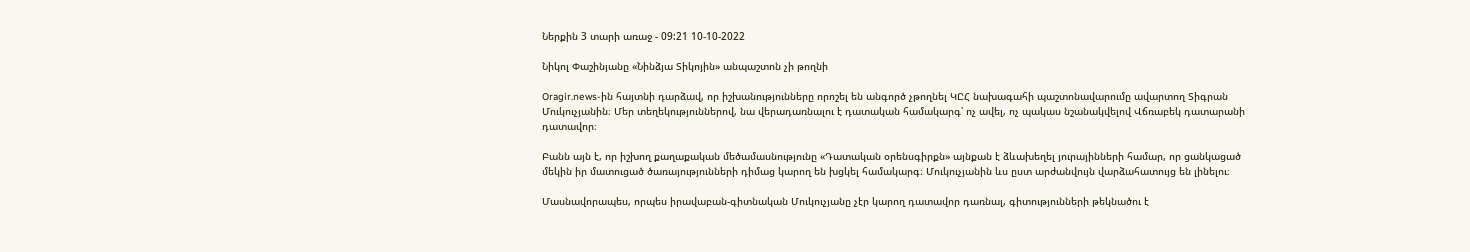Ներքին 3 տարի առաջ - 09:21 10-10-2022

Նիկոլ Փաշինյանը «Նինձյա Տիկոյին» անպաշտոն չի թողնի

Oragir.news-ին հայտնի դարձավ, որ իշխանությունները որոշել են անգործ չթողնել ԿԸՀ նախագահի պաշտոնավարումը ավարտող Տիգրան Մուկուչյանին։ Մեր տեղեկություններով, նա վերադառնալու է դատական համակարգ՝ ոչ ավել, ոչ պակաս նշանակվելով Վճռաբեկ դատարանի դատավոր։

Բանն այն է, որ իշխող քաղաքական մեծամասնությունը «Դատական օրենսգիրքն» այնքան է ձևախեղել յուրայինների համար, որ ցանկացած մեկին իր մատուցած ծառայությունների դիմաց կարող են խցկել համակարգ։ Մուկուչյանին ևս ըստ արժանվույն վարձահատույց են լինելու։

Մասնավորապես, որպես իրավաբան-գիտնական Մուկուչյանը չէր կարող դատավոր դառնալ, գիտությունների թեկնածու է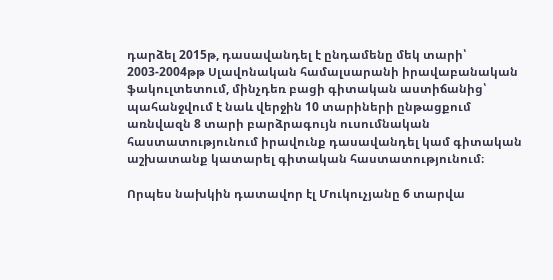դարձել 2015թ, դասավանդել է ընդամենը մեկ տարի՝ 2003-2004թթ Սլավոնական համալսարանի իրավաբանական ֆակուլտետում, մինչդեռ բացի գիտական աստիճանից՝ պահանջվում է նաև վերջին 10 տարիների ընթացքում առնվազն 8 տարի բարձրագույն ուսումնական հաստատությունում իրավունք դասավանդել կամ գիտական աշխատանք կատարել գիտական հաստատությունում։

Որպես նախկին դատավոր էլ Մուկուչյանը 6 տարվա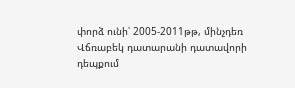փորձ ունի՝ 2005-2011թթ, մինչդեռ Վճռաբեկ դատարանի դատավորի դեպքում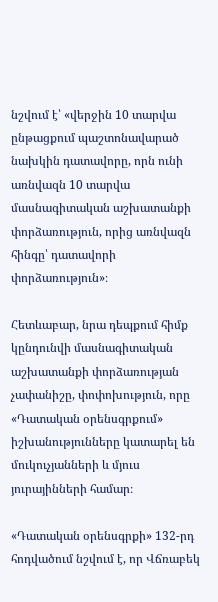նշվում է՝ «վերջին 10 տարվա ընթացքում պաշտոնավարած նախկին դատավորը, որն ունի առնվազն 10 տարվա մասնագիտական աշխատանքի փորձառություն, որից առնվազն հինգը՝ դատավորի փորձառություն»։

Հետևաբար, նրա դեպքում հիմք կընդունվի մասնագիտական աշխատանքի փորձառության չափանիշը, փոփոխություն, որը «Դատական օրենսգրքում» իշխանությունները կատարել են մուկուչյանների և մյուս յուրայինների համար։

«Դատական օրենսգրքի» 132-րդ հոդվածում նշվում է, որ Վճռաբեկ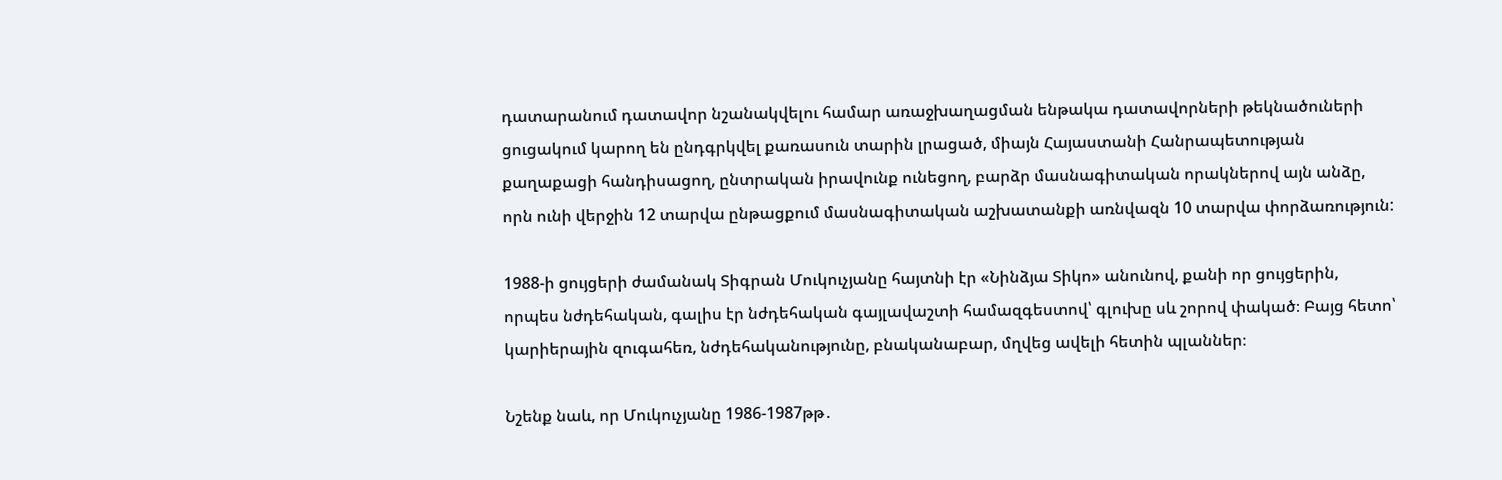դատարանում դատավոր նշանակվելու համար առաջխաղացման ենթակա դատավորների թեկնածուների ցուցակում կարող են ընդգրկվել քառասուն տարին լրացած, միայն Հայաստանի Հանրապետության քաղաքացի հանդիսացող, ընտրական իրավունք ունեցող, բարձր մասնագիտական որակներով այն անձը, որն ունի վերջին 12 տարվա ընթացքում մասնագիտական աշխատանքի առնվազն 10 տարվա փորձառություն:

1988-ի ցույցերի ժամանակ Տիգրան Մուկուչյանը հայտնի էր «Նինձյա Տիկո» անունով, քանի որ ցույցերին, որպես նժդեհական, գալիս էր նժդեհական գայլավաշտի համազգեստով՝ գլուխը սև շորով փակած։ Բայց հետո՝ կարիերային զուգահեռ, նժդեհականությունը, բնականաբար, մղվեց ավելի հետին պլաններ։

Նշենք նաև, որ Մուկուչյանը 1986-1987թթ․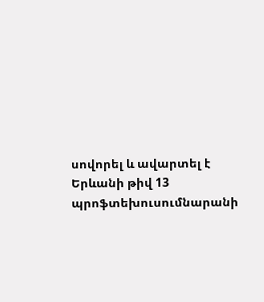սովորել և ավարտել է Երևանի թիվ 13 պրոֆտեխուսումնարանի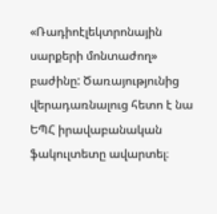«Ռադիոէլեկտրոնային սարքերի մոնտաժող» բաժինը: Ծառայությունից վերադառնալուց հետո է նա ԵՊՀ իրավաբանական ֆակուլտետը ավարտել։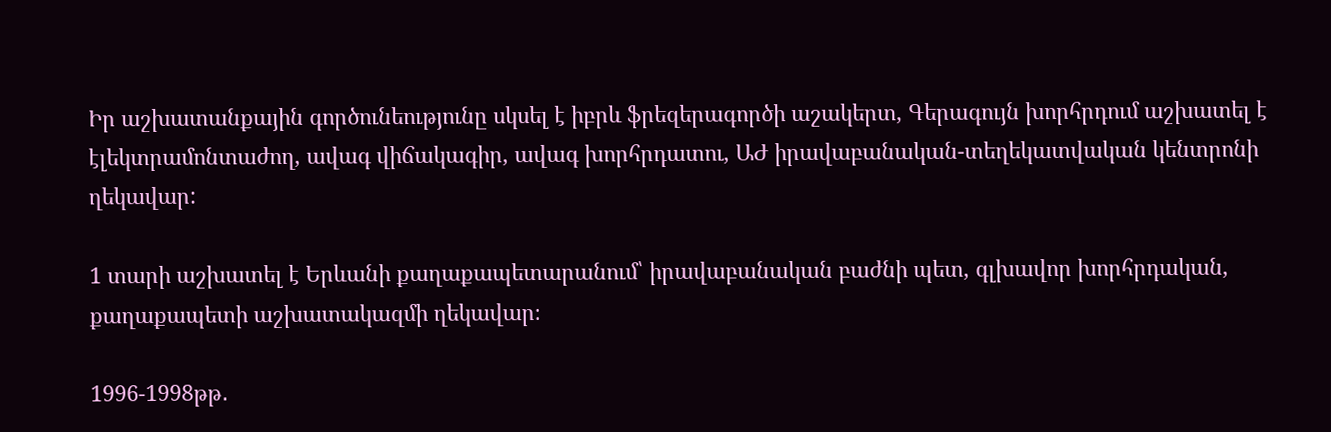Իր աշխատանքային գործունեությունը սկսել է իբրև ֆրեզերագործի աշակերտ, Գերագույն խորհրդում աշխատել է էլեկտրամոնտաժող, ավագ վիճակագիր, ավագ խորհրդատու, ԱԺ իրավաբանական-տեղեկատվական կենտրոնի ղեկավար:

1 տարի աշխատել է Երևանի քաղաքապետարանում՝ իրավաբանական բաժնի պետ, գլխավոր խորհրդական, քաղաքապետի աշխատակազմի ղեկավար։

1996-1998թթ․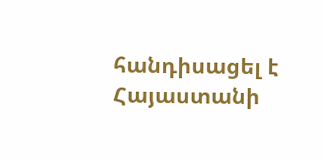հանդիսացել է Հայաստանի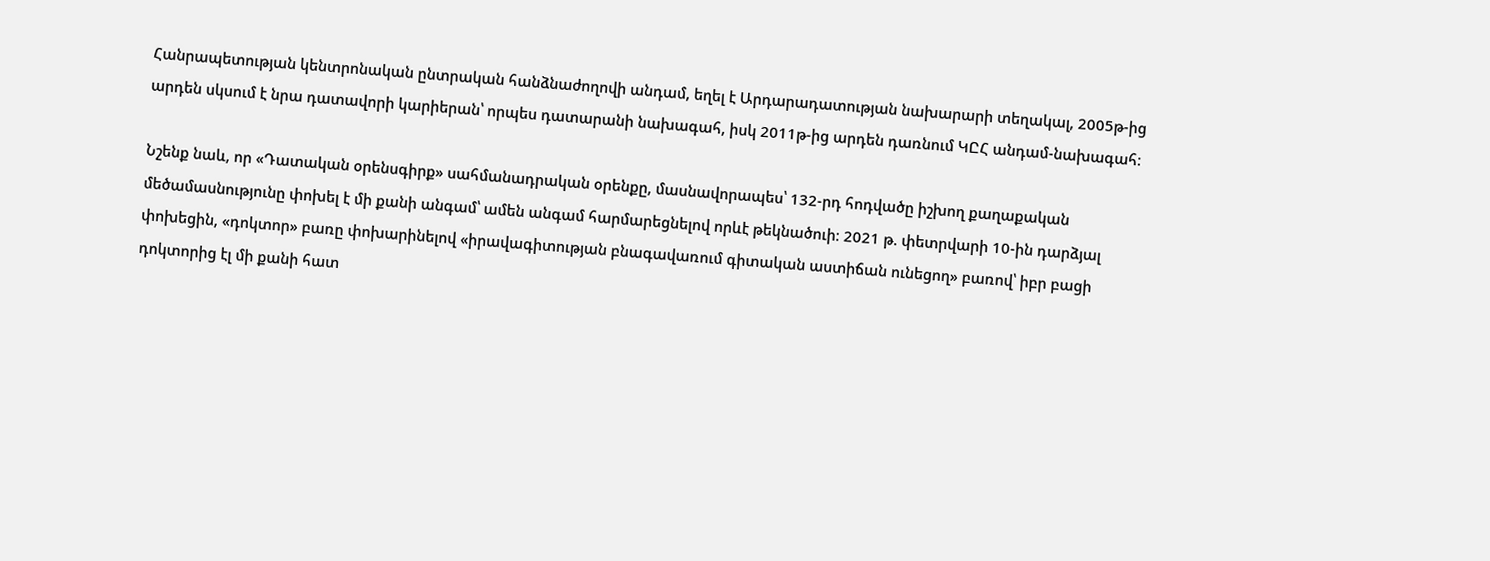Հանրապետության կենտրոնական ընտրական հանձնաժողովի անդամ, եղել է Արդարադատության նախարարի տեղակալ, 2005թ-ից արդեն սկսում է նրա դատավորի կարիերան՝ որպես դատարանի նախագահ, իսկ 2011թ-ից արդեն դառնում ԿԸՀ անդամ-նախագահ։

Նշենք նաև, որ «Դատական օրենսգիրք» սահմանադրական օրենքը, մասնավորապես՝ 132-րդ հոդվածը իշխող քաղաքական մեծամասնությունը փոխել է մի քանի անգամ՝ ամեն անգամ հարմարեցնելով որևէ թեկնածուի։ 2021 թ. փետրվարի 10-ին դարձյալ փոխեցին, «դոկտոր» բառը փոխարինելով «իրավագիտության բնագավառում գիտական աստիճան ունեցող» բառով՝ իբր բացի դոկտորից էլ մի քանի հատ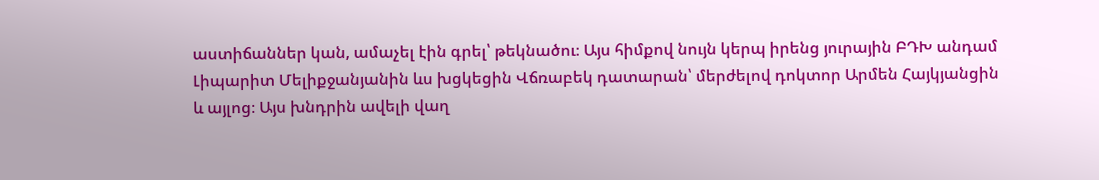աստիճաններ կան, ամաչել էին գրել՝ թեկնածու։ Այս հիմքով նույն կերպ իրենց յուրային ԲԴԽ անդամ Լիպարիտ Մելիքջանյանին ևս խցկեցին Վճռաբեկ դատարան՝ մերժելով դոկտոր Արմեն Հայկյանցին և այլոց։ Այս խնդրին ավելի վաղ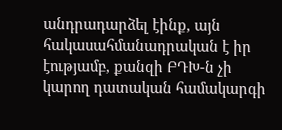անդրադարձել էինք, այն հակասահմանադրական է իր էությամբ, քանզի ԲԴԽ-ն չի կարող դատական համակարգի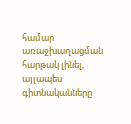համար առաջխաղացման հարթակ լինել, այլապես գիտնականները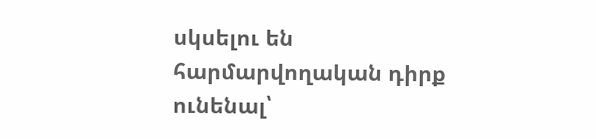սկսելու են հարմարվողական դիրք ունենալ՝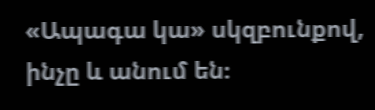«Ապագա կա» սկզբունքով, ինչը և անում են։